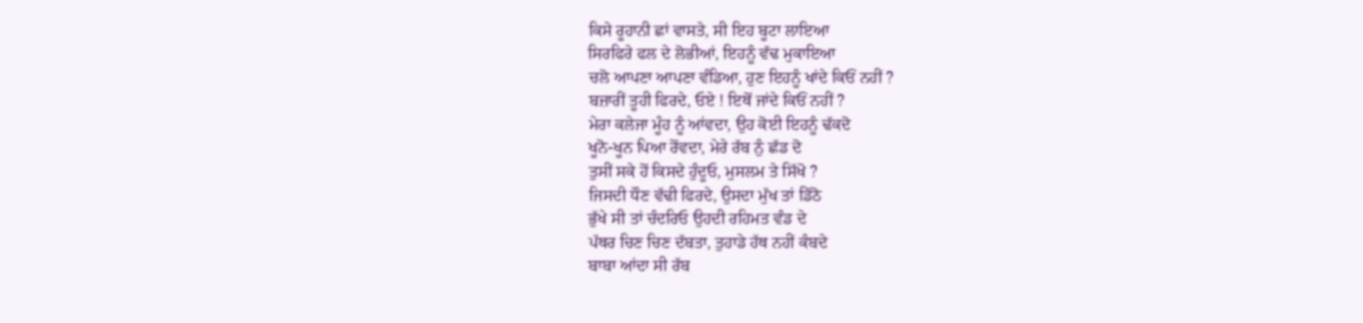ਕਿਸੇ ਰੂਹਾਨੀ ਛਾਂ ਵਾਸਤੇ, ਸੀ ਇਹ ਬੂਟਾ ਲਾਇਆ
ਸਿਰਫਿਰੇ ਫਲ ਦੇ ਲੋਭੀਆਂ, ਇਹਨੂੰ ਵੱਢ ਮੁਕਾਇਆ
ਚਲੋ ਆਪਣਾ ਆਪਣਾ ਵੰਡਿਆ, ਹੁਣ ਇਹਨੂੰ ਖਾਂਦੇ ਕਿਓਂ ਨਹੀਂ ?
ਬਜ਼ਾਰੀਂ ਤੂਹੀ ਫਿਰਦੇ, ਓਏ ! ਇਥੋਂ ਜਾਂਦੇ ਕਿਓਂ ਨਹੀਂ ?
ਮੇਰਾ ਕਲੇਜਾ ਮੂੰਹ ਨੂੰ ਆਂਵਦਾ, ਉਹ ਕੋਈ ਇਹਨੂੰ ਢੱਕਦੋ
ਖੂਨੋ-ਖੂਨ ਪਿਆ ਰੋਂਵਦਾ, ਮੇਰੇ ਰੱਬ ਨੁੰ ਛੱਡ ਦੋ
ਤੁਸੀਂ ਸਕੇ ਹੋਂ ਕਿਸਦੇ ਹੁੰਦੂਓ, ਮੁਸਲਮ ਤੇ ਸਿੱਖੋ ?
ਜਿਸਦੀ ਧੌਣ ਵੱਢੀ ਫਿਰਦੇ, ਉਸਦਾ ਮੁੱਖ ਤਾਂ ਡਿੱਠੋ
ਭੁੱਖੇ ਸੀ ਤਾਂ ਚੰਦਰਿਓ ਉਹਦੀ ਰਹਿਮਤ ਵੰਡ ਦੇ
ਪੱਥਰ ਚਿਣ ਚਿਣ ਦੱਬਤਾ, ਤੁਹਾਡੇ ਹੱਥ ਨਹੀਂ ਕੰਬਦੇ
ਬਾਬਾ ਆਂਦਾ ਸੀ ਰੱਬ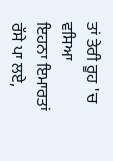ਤਾਂ ਤੇਰੀ ਰੂਹ 'ਚ ਵਸਿਆ
ਇਹਨਾ ਇਮਾਰਤਾਂ ਰੱਸੇ ਪਾ ਲਏ,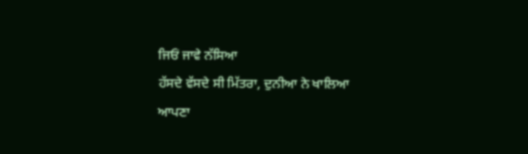ਜਿਓਂ ਜਾਵੇ ਨੱਸਿਆ
ਹੱਸਦੇ ਵੱਸਦੇ ਸੀ ਮਿੱਤਰਾ, ਦੁਨੀਆ ਨੇ ਖਾਲਿਆ
ਆਪਣਾ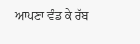ਆਪਣਾ ਵੰਡ ਕੇ ਰੱਬ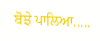ਬੋਝੇ ਪਾਲਿਆ.....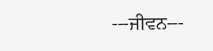---ਜੀਵਨ---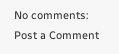No comments:
Post a Comment